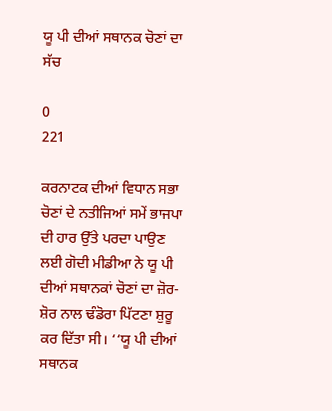ਯੂ ਪੀ ਦੀਆਂ ਸਥਾਨਕ ਚੋਣਾਂ ਦਾ ਸੱਚ

0
221

ਕਰਨਾਟਕ ਦੀਆਂ ਵਿਧਾਨ ਸਭਾ ਚੋਣਾਂ ਦੇ ਨਤੀਜਿਆਂ ਸਮੇਂ ਭਾਜਪਾ ਦੀ ਹਾਰ ਉੱਤੇ ਪਰਦਾ ਪਾਉਣ ਲਈ ਗੋਦੀ ਮੀਡੀਆ ਨੇ ਯੂ ਪੀ ਦੀਆਂ ਸਥਾਨਕਾਂ ਚੋਣਾਂ ਦਾ ਜ਼ੋਰ-ਸ਼ੋਰ ਨਾਲ ਢੰਡੋਰਾ ਪਿੱਟਣਾ ਸ਼ੁਰੂ ਕਰ ਦਿੱਤਾ ਸੀ। ‘‘ਯੂ ਪੀ ਦੀਆਂ ਸਥਾਨਕ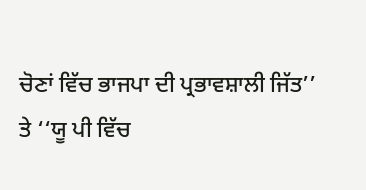ਚੋਣਾਂ ਵਿੱਚ ਭਾਜਪਾ ਦੀ ਪ੍ਰਭਾਵਸ਼ਾਲੀ ਜਿੱਤ’’ ਤੇ ‘‘ਯੂ ਪੀ ਵਿੱਚ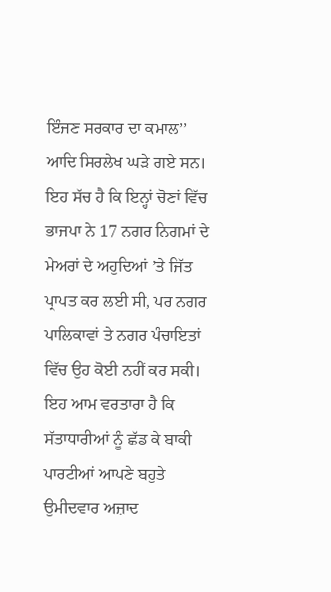ਇੰਜਣ ਸਰਕਾਰ ਦਾ ਕਮਾਲ’’ ਆਦਿ ਸਿਰਲੇਖ ਘੜੇ ਗਏ ਸਨ।
ਇਹ ਸੱਚ ਹੈ ਕਿ ਇਨ੍ਹਾਂ ਚੋਣਾਂ ਵਿੱਚ ਭਾਜਪਾ ਨੇ 17 ਨਗਰ ਨਿਗਮਾਂ ਦੇ ਮੇਅਰਾਂ ਦੇ ਅਹੁਦਿਆਂ ’ਤੇ ਜਿੱਤ ਪ੍ਰਾਪਤ ਕਰ ਲਈ ਸੀ, ਪਰ ਨਗਰ ਪਾਲਿਕਾਵਾਂ ਤੇ ਨਗਰ ਪੰਚਾਇਤਾਂ ਵਿੱਚ ਉਹ ਕੋਈ ਨਹੀਂ ਕਰ ਸਕੀ। ਇਹ ਆਮ ਵਰਤਾਰਾ ਹੈ ਕਿ ਸੱਤਾਧਾਰੀਆਂ ਨੂੰ ਛੱਡ ਕੇ ਬਾਕੀ ਪਾਰਟੀਆਂ ਆਪਣੇ ਬਹੁਤੇ ਉਮੀਦਵਾਰ ਅਜ਼ਾਦ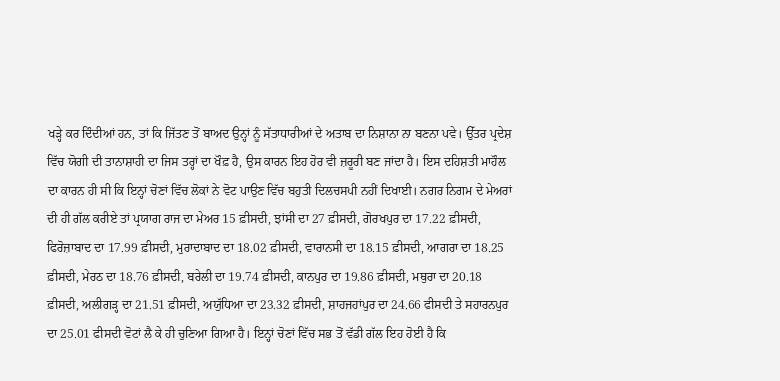ਖੜ੍ਹੇ ਕਰ ਦਿੰਦੀਆਂ ਹਨ, ਤਾਂ ਕਿ ਜਿੱਤਣ ਤੋਂ ਬਾਅਦ ਉਨ੍ਹਾਂ ਨੂੰ ਸੱਤਾਧਾਰੀਆਂ ਦੇ ਅਤਾਬ ਦਾ ਨਿਸ਼ਾਨਾ ਨਾ ਬਣਨਾ ਪਵੇ। ਉੱਤਰ ਪ੍ਰਦੇਸ਼ ਵਿੱਚ ਯੋਗੀ ਦੀ ਤਾਨਾਸ਼ਾਹੀ ਦਾ ਜਿਸ ਤਰ੍ਹਾਂ ਦਾ ਖੌਫ਼ ਹੈ, ਉਸ ਕਾਰਨ ਇਹ ਹੋਰ ਵੀ ਜ਼ਰੂਰੀ ਬਣ ਜਾਂਦਾ ਹੈ। ਇਸ ਦਹਿਸ਼ਤੀ ਮਾਹੌਲ ਦਾ ਕਾਰਨ ਹੀ ਸੀ ਕਿ ਇਨ੍ਹਾਂ ਚੋਣਾਂ ਵਿੱਚ ਲੋਕਾਂ ਨੇ ਵੋਟ ਪਾਉਣ ਵਿੱਚ ਬਹੁਤੀ ਦਿਲਚਸਪੀ ਨਹੀਂ ਦਿਖਾਈ। ਨਗਰ ਨਿਗਮ ਦੇ ਮੇਅਰਾਂ ਦੀ ਹੀ ਗੱਲ ਕਰੀਏ ਤਾਂ ਪ੍ਰਯਾਗ ਰਾਜ ਦਾ ਮੇਅਰ 15 ਫ਼ੀਸਦੀ, ਝਾਂਸੀ ਦਾ 27 ਫ਼ੀਸਦੀ, ਗੋਰਖਪੁਰ ਦਾ 17.22 ਫ਼ੀਸਦੀ, ਫਿਰੋਜ਼ਾਬਾਦ ਦਾ 17.99 ਫ਼ੀਸਦੀ, ਮੁਰਾਦਾਬਾਦ ਦਾ 18.02 ਫ਼ੀਸਦੀ, ਵਾਰਾਨਸੀ ਦਾ 18.15 ਫ਼ੀਸਦੀ, ਆਗਰਾ ਦਾ 18.25 ਫ਼ੀਸਦੀ, ਮੇਰਠ ਦਾ 18.76 ਫ਼ੀਸਦੀ, ਬਰੇਲੀ ਦਾ 19.74 ਫ਼ੀਸਦੀ, ਕਾਨਪੁਰ ਦਾ 19.86 ਫ਼ੀਸਦੀ, ਮਥੁਰਾ ਦਾ 20.18 ਫ਼ੀਸਦੀ, ਅਲੀਗੜ੍ਹ ਦਾ 21.51 ਫ਼ੀਸਦੀ, ਅਯੁੱਧਿਆ ਦਾ 23.32 ਫ਼ੀਸਦੀ, ਸ਼ਾਹਜਹਾਂਪੁਰ ਦਾ 24.66 ਫੀਸਦੀ ਤੇ ਸਹਾਰਨਪੁਰ ਦਾ 25.01 ਫੀਸਦੀ ਵੋਟਾਂ ਲੈ ਕੇ ਹੀ ਚੁਣਿਆ ਗਿਆ ਹੈ। ਇਨ੍ਹਾਂ ਚੋਣਾਂ ਵਿੱਚ ਸਭ ਤੋਂ ਵੱਡੀ ਗੱਲ ਇਹ ਹੋਈ ਹੈ ਕਿ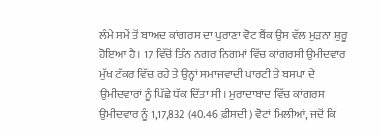ਲੰਮੇ ਸਮੇਂ ਤੋਂ ਬਾਅਦ ਕਾਂਗਰਸ ਦਾ ਪੁਰਾਣਾ ਵੋਟ ਬੈਂਕ ਉਸ ਵੱਲ ਮੁੜਨਾ ਸ਼ੁਰੂ ਹੋਇਆ ਹੈ। 17 ਵਿੱਚੋਂ ਤਿੰਨ ਨਗਰ ਨਿਗਮਾਂ ਵਿੱਚ ਕਾਂਗਰਸੀ ਉਮੀਦਵਾਰ ਮੁੱਖ ਟੱਕਰ ਵਿੱਚ ਰਹੇ ਤੇ ਉਨ੍ਹਾਂ ਸਮਾਜਵਾਦੀ ਪਾਰਟੀ ਤੇ ਬਸਪਾ ਦੇ ਉਮੀਦਵਾਰਾਂ ਨੂੰ ਪਿੱਛੇ ਧੱਕ ਦਿੱਤਾ ਸੀ। ਮੁਰਾਦਾਬਾਦ ਵਿੱਚ ਕਾਂਗਰਸ ਉਮੀਦਵਾਰ ਨੂੰ 1,17,832 (40.46 ਫ਼ੀਸਦੀ) ਵੋਟਾਂ ਮਿਲੀਆਂ, ਜਦੋਂ ਕਿ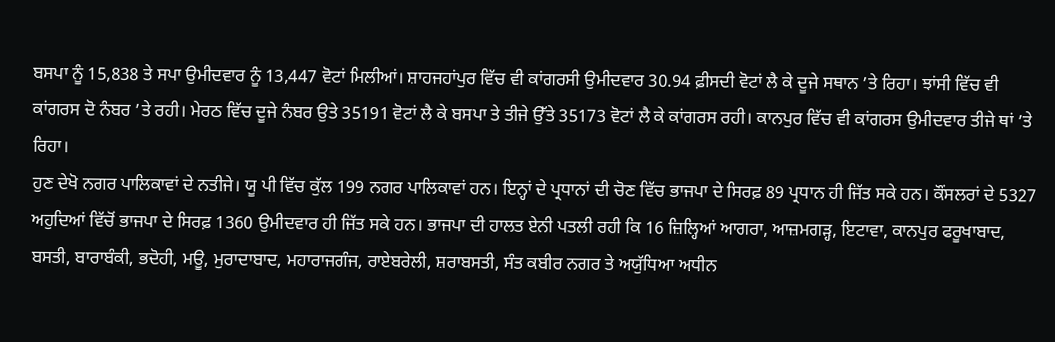ਬਸਪਾ ਨੂੰ 15,838 ਤੇ ਸਪਾ ਉਮੀਦਵਾਰ ਨੂੰ 13,447 ਵੋਟਾਂ ਮਿਲੀਆਂ। ਸ਼ਾਹਜਹਾਂਪੁਰ ਵਿੱਚ ਵੀ ਕਾਂਗਰਸੀ ਉਮੀਦਵਾਰ 30.94 ਫ਼ੀਸਦੀ ਵੋਟਾਂ ਲੈ ਕੇ ਦੂਜੇ ਸਥਾਨ ’ਤੇ ਰਿਹਾ। ਝਾਂਸੀ ਵਿੱਚ ਵੀ ਕਾਂਗਰਸ ਦੋ ਨੰਬਰ ’ਤੇ ਰਹੀ। ਮੇਰਠ ਵਿੱਚ ਦੂਜੇ ਨੰਬਰ ਉਤੇ 35191 ਵੋਟਾਂ ਲੈ ਕੇ ਬਸਪਾ ਤੇ ਤੀਜੇ ਉੱਤੇ 35173 ਵੋਟਾਂ ਲੈ ਕੇ ਕਾਂਗਰਸ ਰਹੀ। ਕਾਨਪੁਰ ਵਿੱਚ ਵੀ ਕਾਂਗਰਸ ਉਮੀਦਵਾਰ ਤੀਜੇ ਥਾਂ ’ਤੇ ਰਿਹਾ।
ਹੁਣ ਦੇਖੋ ਨਗਰ ਪਾਲਿਕਾਵਾਂ ਦੇ ਨਤੀਜੇ। ਯੂ ਪੀ ਵਿੱਚ ਕੁੱਲ 199 ਨਗਰ ਪਾਲਿਕਾਵਾਂ ਹਨ। ਇਨ੍ਹਾਂ ਦੇ ਪ੍ਰਧਾਨਾਂ ਦੀ ਚੋਣ ਵਿੱਚ ਭਾਜਪਾ ਦੇ ਸਿਰਫ਼ 89 ਪ੍ਰਧਾਨ ਹੀ ਜਿੱਤ ਸਕੇ ਹਨ। ਕੌਂਸਲਰਾਂ ਦੇ 5327 ਅਹੁਦਿਆਂ ਵਿੱਚੋਂ ਭਾਜਪਾ ਦੇ ਸਿਰਫ਼ 1360 ਉਮੀਦਵਾਰ ਹੀ ਜਿੱਤ ਸਕੇ ਹਨ। ਭਾਜਪਾ ਦੀ ਹਾਲਤ ਏਨੀ ਪਤਲੀ ਰਹੀ ਕਿ 16 ਜ਼ਿਲ੍ਹਿਆਂ ਆਗਰਾ, ਆਜ਼ਮਗੜ੍ਹ, ਇਟਾਵਾ, ਕਾਨਪੁਰ ਫਰੂਖਾਬਾਦ, ਬਸਤੀ, ਬਾਰਾਬੰਕੀ, ਭਦੋਹੀ, ਮਊ, ਮੁਰਾਦਾਬਾਦ, ਮਹਾਰਾਜਗੰਜ, ਰਾਏਬਰੇਲੀ, ਸ਼ਰਾਬਸਤੀ, ਸੰਤ ਕਬੀਰ ਨਗਰ ਤੇ ਅਯੁੱਧਿਆ ਅਧੀਨ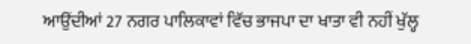ਆਉਂਦੀਆਂ 27 ਨਗਰ ਪਾਲਿਕਾਵਾਂ ਵਿੱਚ ਭਾਜਪਾ ਦਾ ਖਾਤਾ ਵੀ ਨਹੀਂ ਖੁੱਲ੍ਹ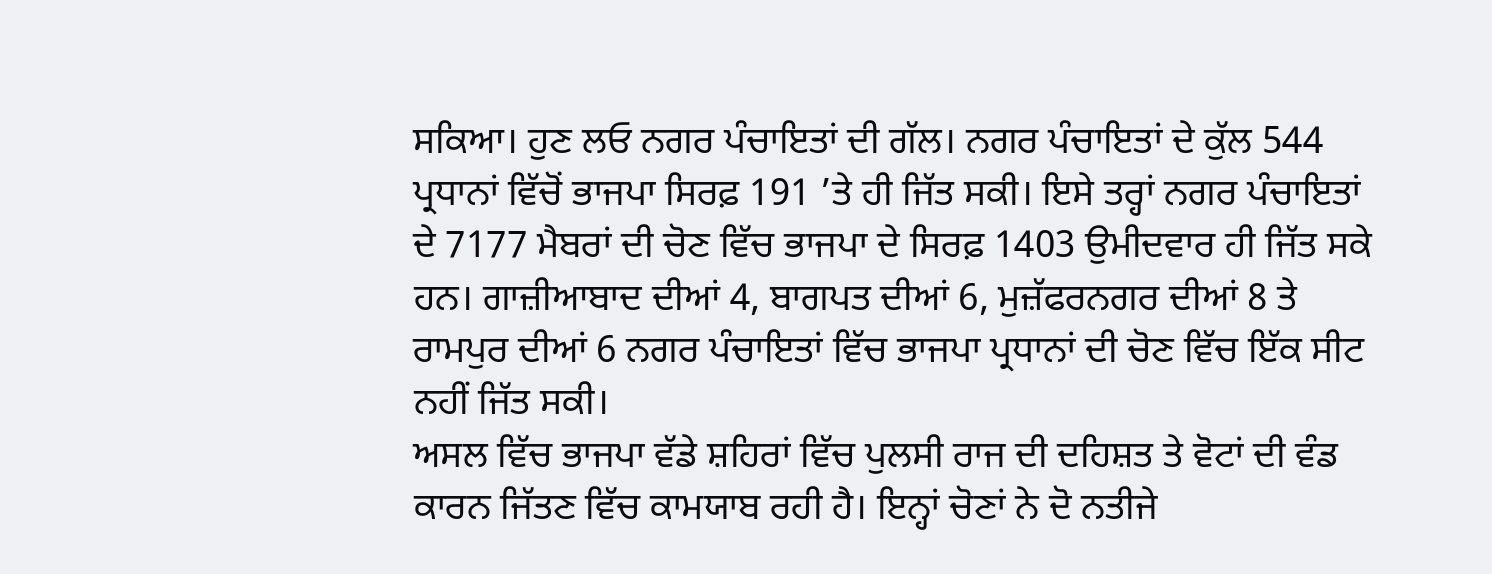ਸਕਿਆ। ਹੁਣ ਲਓ ਨਗਰ ਪੰਚਾਇਤਾਂ ਦੀ ਗੱਲ। ਨਗਰ ਪੰਚਾਇਤਾਂ ਦੇ ਕੁੱਲ 544 ਪ੍ਰਧਾਨਾਂ ਵਿੱਚੋਂ ਭਾਜਪਾ ਸਿਰਫ਼ 191 ’ਤੇ ਹੀ ਜਿੱਤ ਸਕੀ। ਇਸੇ ਤਰ੍ਹਾਂ ਨਗਰ ਪੰਚਾਇਤਾਂ ਦੇ 7177 ਮੈਬਰਾਂ ਦੀ ਚੋਣ ਵਿੱਚ ਭਾਜਪਾ ਦੇ ਸਿਰਫ਼ 1403 ਉਮੀਦਵਾਰ ਹੀ ਜਿੱਤ ਸਕੇ ਹਨ। ਗਾਜ਼ੀਆਬਾਦ ਦੀਆਂ 4, ਬਾਗਪਤ ਦੀਆਂ 6, ਮੁਜ਼ੱਫਰਨਗਰ ਦੀਆਂ 8 ਤੇ ਰਾਮਪੁਰ ਦੀਆਂ 6 ਨਗਰ ਪੰਚਾਇਤਾਂ ਵਿੱਚ ਭਾਜਪਾ ਪ੍ਰਧਾਨਾਂ ਦੀ ਚੋਣ ਵਿੱਚ ਇੱਕ ਸੀਟ ਨਹੀਂ ਜਿੱਤ ਸਕੀ।
ਅਸਲ ਵਿੱਚ ਭਾਜਪਾ ਵੱਡੇ ਸ਼ਹਿਰਾਂ ਵਿੱਚ ਪੁਲਸੀ ਰਾਜ ਦੀ ਦਹਿਸ਼ਤ ਤੇ ਵੋਟਾਂ ਦੀ ਵੰਡ ਕਾਰਨ ਜਿੱਤਣ ਵਿੱਚ ਕਾਮਯਾਬ ਰਹੀ ਹੈ। ਇਨ੍ਹਾਂ ਚੋਣਾਂ ਨੇ ਦੋ ਨਤੀਜੇ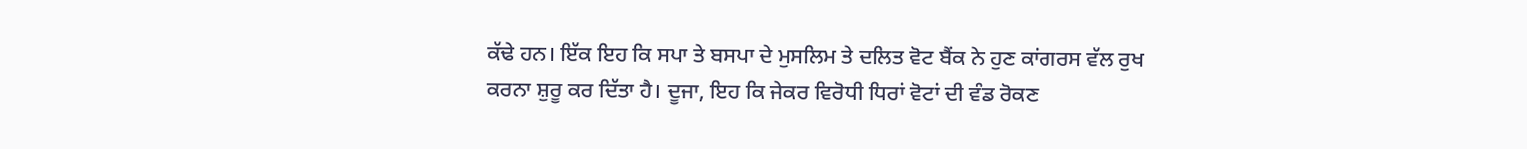ਕੱਢੇ ਹਨ। ਇੱਕ ਇਹ ਕਿ ਸਪਾ ਤੇ ਬਸਪਾ ਦੇ ਮੁਸਲਿਮ ਤੇ ਦਲਿਤ ਵੋਟ ਬੈਂਕ ਨੇ ਹੁਣ ਕਾਂਗਰਸ ਵੱਲ ਰੁਖ ਕਰਨਾ ਸ਼ੁਰੂ ਕਰ ਦਿੱਤਾ ਹੈ। ਦੂਜਾ, ਇਹ ਕਿ ਜੇਕਰ ਵਿਰੋਧੀ ਧਿਰਾਂ ਵੋਟਾਂ ਦੀ ਵੰਡ ਰੋਕਣ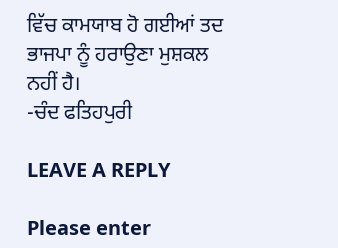ਵਿੱਚ ਕਾਮਯਾਬ ਹੋ ਗਈਆਂ ਤਦ ਭਾਜਪਾ ਨੂੰ ਹਰਾਉਣਾ ਮੁਸ਼ਕਲ ਨਹੀਂ ਹੈ।
-ਚੰਦ ਫਤਿਹਪੁਰੀ

LEAVE A REPLY

Please enter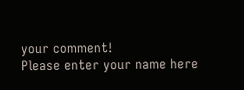your comment!
Please enter your name here